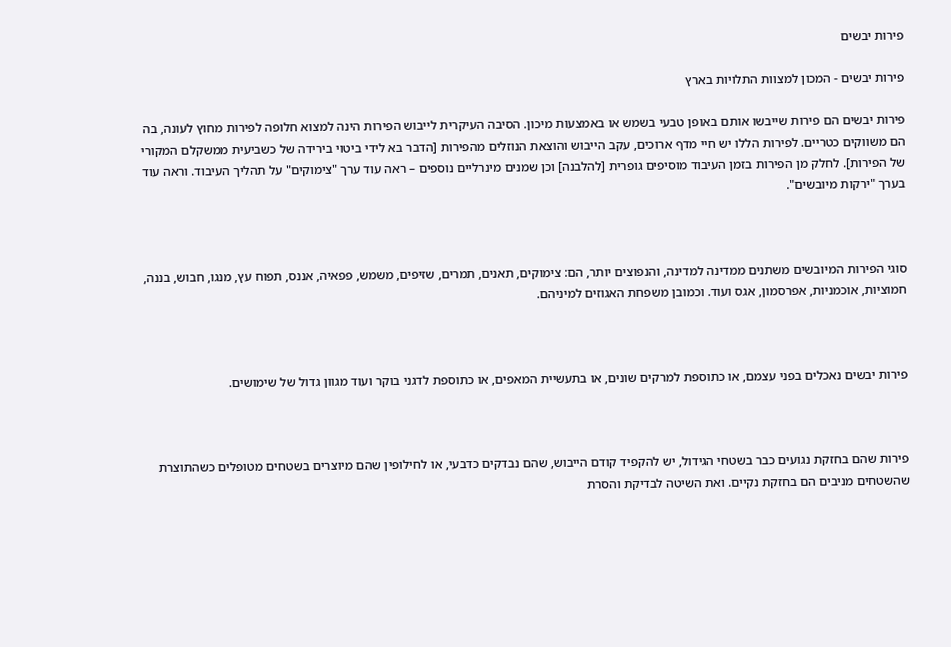פירות יבשים

פירות יבשים - המכון למצוות התלויות בארץ

פירות יבשים הם פירות שייבשו אותם באופן טבעי בשמש או באמצעות מיכון. הסיבה העיקרית לייבוש הפירות הינה למצוא חלופה לפירות מחוץ לעונה, בה הם משווקים כטריים. לפירות הללו יש חיי מדף ארוכים, עקב הייבוש והוצאת הנוזלים מהפירות [הדבר בא לידי ביטוי בירידה של כשביעית ממשקלם המקורי של הפירות]. לחלק מן הפירות בזמן העיבוד מוסיפים גופרית [להלבנה] וכן שמנים מינרליים נוספים – ראה עוד ערך "צימוקים" על תהליך העיבוד. וראה עוד בערך "ירקות מיובשים".



סוגי הפירות המיובשים משתנים ממדינה למדינה, והנפוצים יותר, הם: צימוקים, תאנים, תמרים, שזיפים, משמש, פפאיה, אננס, תפוח עץ, מנגו, חבוש, בננה, חמוציות, אוכמניות, אפרסמון, אגס ועוד. וכמובן משפחת האגוזים למיניהם.



פירות יבשים נאכלים בפני עצמם, או כתוספת למרקים שונים, או בתעשיית המאפים, או כתוספת לדגני בוקר ועוד מגוון גדול של שימושים.



פירות שהם בחזקת נגועים כבר בשטחי הגידול, יש להקפיד קודם הייבוש, שהם נבדקים כדבעי, או לחילופין שהם מיוצרים בשטחים מטופלים כשהתוצרת שהשטחים מניבים הם בחזקת נקיים. ואת השיטה לבדיקת והסרת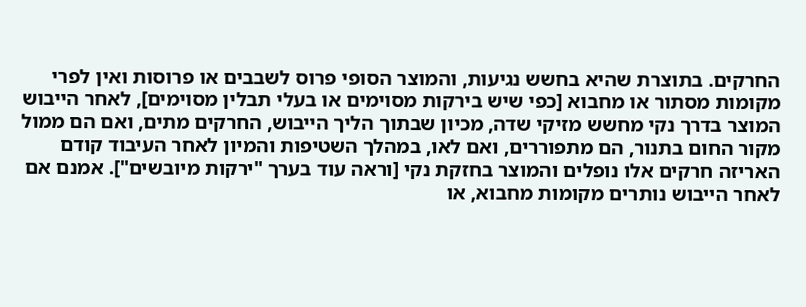החרקים. בתוצרת שהיא בחשש נגיעות, והמוצר הסופי פרוס לשבבים או פרוסות ואין לפרי מקומות מסתור או מחבוא [כפי שיש בירקות מסוימים או בעלי תבלין מסוימים], לאחר הייבוש המוצר בדרך נקי מחשש מזיקי שדה, מכיון שבתוך הליך הייבוש, החרקים מתים, ואם הם ממול מקור החום בתנור, הם מתפוררים, ואם לאו, במהלך השטיפות והמיון לאחר העיבוד קודם האריזה חרקים אלו נופלים והמוצר בחזקת נקי [וראה עוד בערך "ירקות מיובשים"]. אמנם אם לאחר הייבוש נותרים מקומות מחבוא, או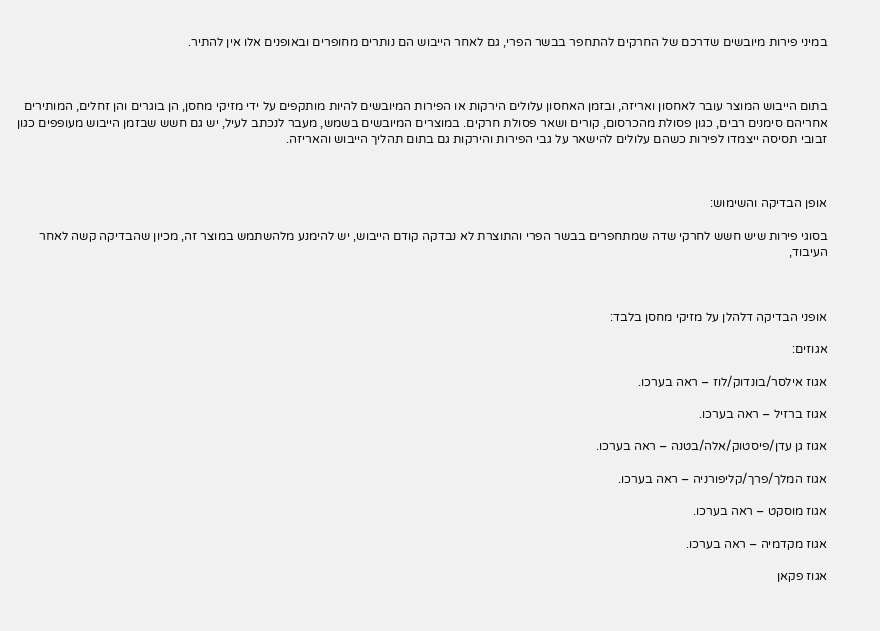במיני פירות מיובשים שדרכם של החרקים להתחפר בבשר הפרי, גם לאחר הייבוש הם נותרים מחופרים ובאופנים אלו אין להתיר.



בתום הייבוש המוצר עובר לאחסון ואריזה, ובזמן האחסון עלולים הירקות או הפירות המיובשים להיות מותקפים על ידי מזיקי מחסן, הן בוגרים והן זחלים, המותירים אחריהם סימנים רבים, כגון פסולת מהכרסום, קורים ושאר פסולת חרקים. במוצרים המיובשים בשמש, מעבר לנכתב לעיל, יש גם חשש שבזמן הייבוש מעופפים כגון זבובי תסיסה ייצמדו לפירות כשהם עלולים להישאר על גבי הפירות והירקות גם בתום תהליך הייבוש והאריזה.



אופן הבדיקה והשימוש:

בסוגי פירות שיש חשש לחרקי שדה שמתחפרים בבשר הפרי והתוצרת לא נבדקה קודם הייבוש, יש להימנע מלהשתמש במוצר זה, מכיון שהבדיקה קשה לאחר העיבוד,



אופני הבדיקה דלהלן על מזיקי מחסן בלבד:

אגוזים:

אגוז אילסר/בונדוק/לוז – ראה בערכו.

אגוז ברזיל – ראה בערכו.

אגוז גן עדן/פיסטוק/אלה/בטנה – ראה בערכו.

אגוז המלך/פרך/קליפורניה – ראה בערכו.

אגוז מוסקט – ראה בערכו.

אגוז מקדמיה – ראה בערכו.

אגוז פקאן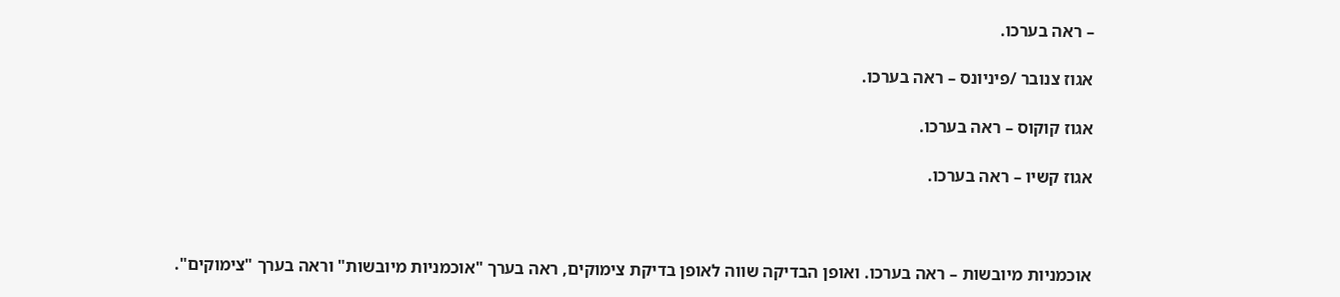– ראה בערכו.

אגוז צנובר /פיניונס – ראה בערכו.

אגוז קוקוס – ראה בערכו.

אגוז קשיו – ראה בערכו.



אוכמניות מיובשות – ראה בערכו. ואופן הבדיקה שווה לאופן בדיקת צימוקים, ראה בערך "אוכמניות מיובשות" וראה בערך "צימוקים".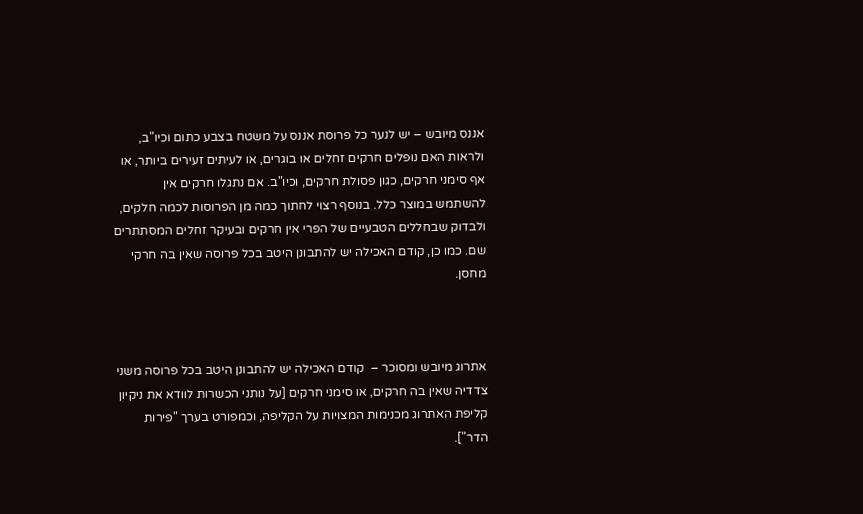אננס מיובש – יש לנער כל פרוסת אננס על משטח בצבע כתום וכיו"ב, ולראות האם נופלים חרקים זחלים או בוגרים, או לעיתים זעירים ביותר, או אף סימני חרקים, כגון פסולת חרקים, וכיו"ב. אם נתגלו חרקים אין להשתמש במוצר כלל. בנוסף רצוי לחתוך כמה מן הפרוסות לכמה חלקים, ולבדוק שבחללים הטבעיים של הפרי אין חרקים ובעיקר זחלים המסתתרים שם. כמו כן, קודם האכילה יש להתבונן היטב בכל פרוסה שאין בה חרקי מחסן.



אתרוג מיובש ומסוכר –  קודם האכילה יש להתבונן היטב בכל פרוסה משני צדדיה שאין בה חרקים, או סימני חרקים [על נותני הכשרות לוודא את ניקיון קליפת האתרוג מכנימות המצויות על הקליפה, וכמפורט בערך "פירות הדר"].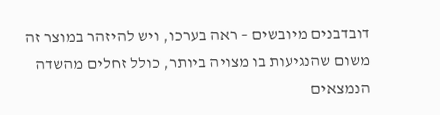דובדבנים מיובשים – ראה בערכו, ויש להיזהר במוצר זה משום שהנגיעות בו מצויה ביותר, כולל זחלים מהשדה הנמצאים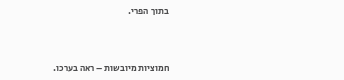בתוך הפרי.



חמוציות מיובשות – ראה בערכו.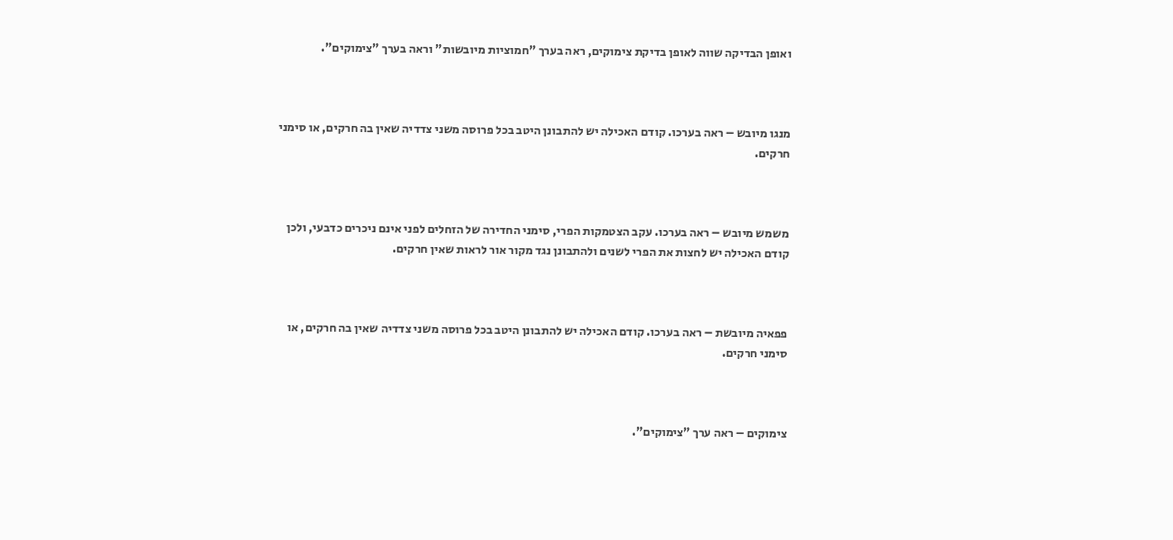ואופן הבדיקה שווה לאופן בדיקת צימוקים, ראה בערך "חמוציות מיובשות" וראה בערך "צימוקים".



מנגו מיובש – ראה בערכו. קודם האכילה יש להתבונן היטב בכל פרוסה משני צדדיה שאין בה חרקים, או סימני חרקים.



משמש מיובש – ראה בערכו. עקב הצטמקות הפרי, סימני החדירה של הזחלים לפני אינם ניכרים כדבעי, ולכן קודם האכילה יש לחצות את הפרי לשנים ולהתבונן נגד מקור אור לראות שאין חרקים.



פפאיה מיובשת – ראה בערכו. קודם האכילה יש להתבונן היטב בכל פרוסה משני צדדיה שאין בה חרקים, או סימני חרקים.



צימוקים – ראה ערך "צימוקים".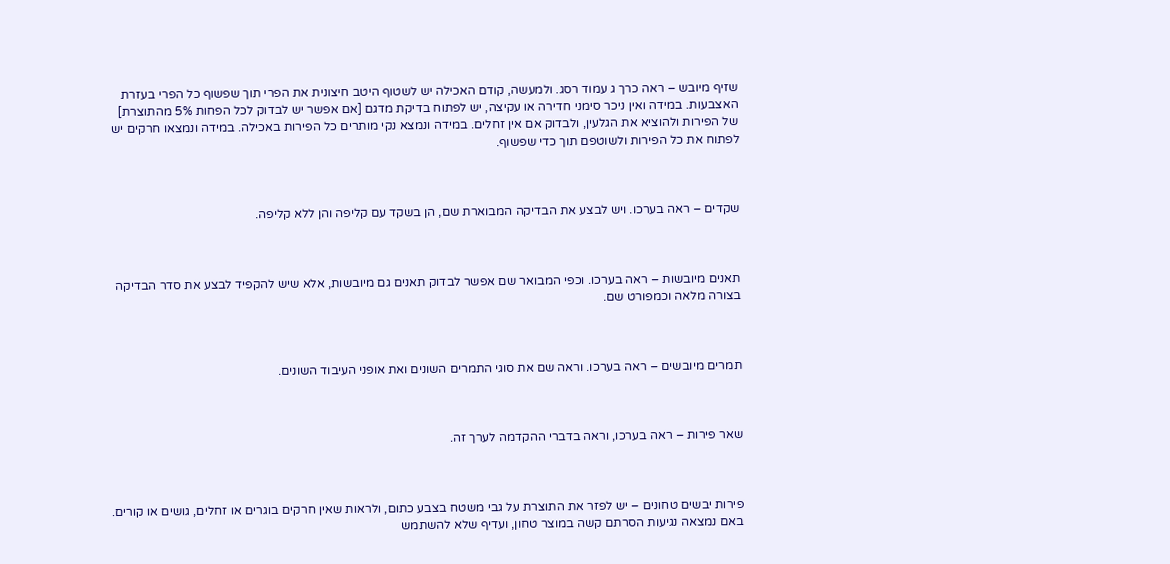שזיף מיובש – ראה כרך ג עמוד רסג. ולמעשה, קודם האכילה יש לשטוף היטב חיצונית את הפרי תוך שפשוף כל הפרי בעזרת האצבעות. במידה ואין ניכר סימני חדירה או עקיצה, יש לפתוח בדיקת מדגם [אם אפשר יש לבדוק לכל הפחות 5% מהתוצרת] של הפירות ולהוציא את הגלעין, ולבדוק אם אין זחלים. במידה ונמצא נקי מותרים כל הפירות באכילה. במידה ונמצאו חרקים יש לפתוח את כל הפירות ולשוטפם תוך כדי שפשוף.



שקדים – ראה בערכו. ויש לבצע את הבדיקה המבוארת שם, הן בשקד עם קליפה והן ללא קליפה.



תאנים מיובשות – ראה בערכו. וכפי המבואר שם אפשר לבדוק תאנים גם מיובשות, אלא שיש להקפיד לבצע את סדר הבדיקה בצורה מלאה וכמפורט שם.



תמרים מיובשים – ראה בערכו. וראה שם את סוגי התמרים השונים ואת אופני העיבוד השונים.



שאר פירות – ראה בערכו, וראה בדברי ההקדמה לערך זה.



פירות יבשים טחונים – יש לפזר את התוצרת על גבי משטח בצבע כתום, ולראות שאין חרקים בוגרים או זחלים, גושים או קורים. באם נמצאה נגיעות הסרתם קשה במוצר טחון, ועדיף שלא להשתמש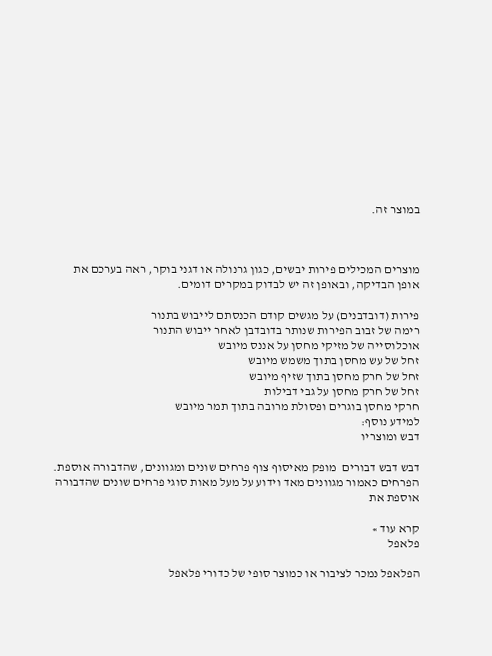במוצר זה.



מוצרים המכילים פירות יבשים, כגון גרנולה או דגני בוקר, ראה בערכם את אופן הבדיקה, ובאופן זה יש לבדוק במקרים דומים.

פירות (דובדבנים) על מגשים קודם הכנסתם לייבוש בתנור
רימה של זבוב הפירות שנותר בדובדבן לאחר ייבוש התנור
אוכלוסייה של מזיקי מחסן על אננס מיובש
זחל של עש מחסן בתוך משמש מיובש
זחל של חרק מחסן בתוך שזיף מיובש
זחל של חרק מחסן על גבי דבילות
חרקי מחסן בוגרים ופסולת מרובה בתוך תמר מיובש
למידע נוסף:
דבש ומוצריו

דבש דבש דבורים  מופק מאיסוף צוף פרחים שונים ומגוונים, שהדבורה אוספת. הפרחים כאמור מגוונים מאד וידוע על מעל מאות סוגי פרחים שונים שהדבורה אוספת את

קרא עוד »
פלאפל

הפלאפל נמכר לציבור או כמוצר סופי של כדורי פלאפל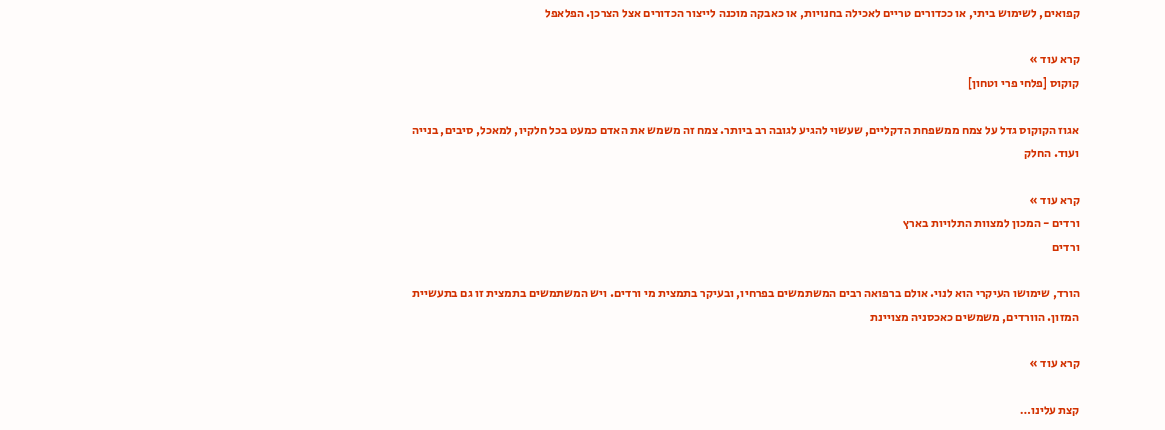קפואים, לשימוש ביתי, או ככדורים טריים לאכילה בחנויות, או כאבקה מוכנה לייצור הכדורים אצל הצרכן. הפלאפל

קרא עוד »
קוקוס [פלחי פרי וטחון]

אגוז הקוקוס גדל על צמח ממשפחת הדקליים, שעשוי להגיע לגובה רב ביותר. צמח זה משמש את האדם כמעט בכל חלקיו, למאכל, סיבים, בנייה ועוד. החלק

קרא עוד »
ורדים - המכון למצוות התלויות בארץ
ורדים

הורד, שימושו העיקרי הוא לנוי. אולם ברפואה רבים המשתמשים בפרחיו, ובעיקר בתמצית מי ורדים. ויש המשתמשים בתמצית זו גם בתעשיית המזון. הוורדים, משמשים כאכסניה מצויינת

קרא עוד »

קצת עלינו…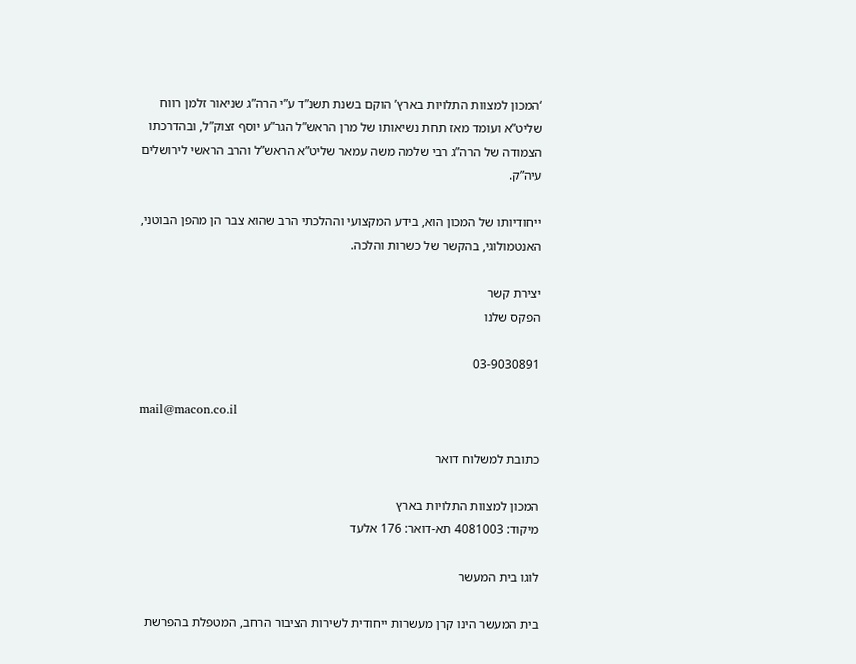‘המכון למצוות התלויות בארץ’ הוקם בשנת תשנ”ד ע”י הרה”ג שניאור זלמן רווח שליט”א ועומד מאז תחת נשיאותו של מרן הראש”ל הגר”ע יוסף זצוק”ל, ובהדרכתו הצמודה של הרה”ג רבי שלמה משה עמאר שליט”א הראש”ל והרב הראשי לירושלים עיה”ק.

ייחודיותו של המכון הוא, בידע המקצועי וההלכתי הרב שהוא צבר הן מהפן הבוטני, האנטמולוגי, בהקשר של כשרות והלכה.

יצירת קשר
הפקס שלנו

03-9030891

mail@macon.co.il

כתובת למשלוח דואר

המכון למצוות התלויות בארץ
מיקוד: 4081003 תא-דואר: 176 אלעד

לוגו בית המעשר

בית המעשר הינו קרן מעשרות ייחודית לשירות הציבור הרחב, המטפלת בהפרשת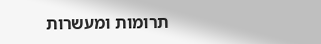תרומות ומעשרות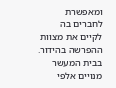ומאפשרת לחברים בה לקיים את מצוות ההפרשה בהידור. בבית המעשר מנויים אלפי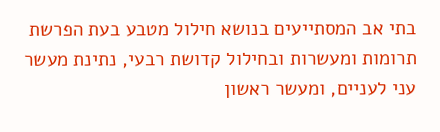בתי אב המסתייעים בנושא חילול מטבע בעת הפרשת תרומות ומעשרות ובחילול קדושת רבעי, נתינת מעשר עני לעניים, ומעשר ראשון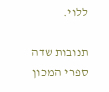ללוי.

תנובות שדה
ספרי המכון